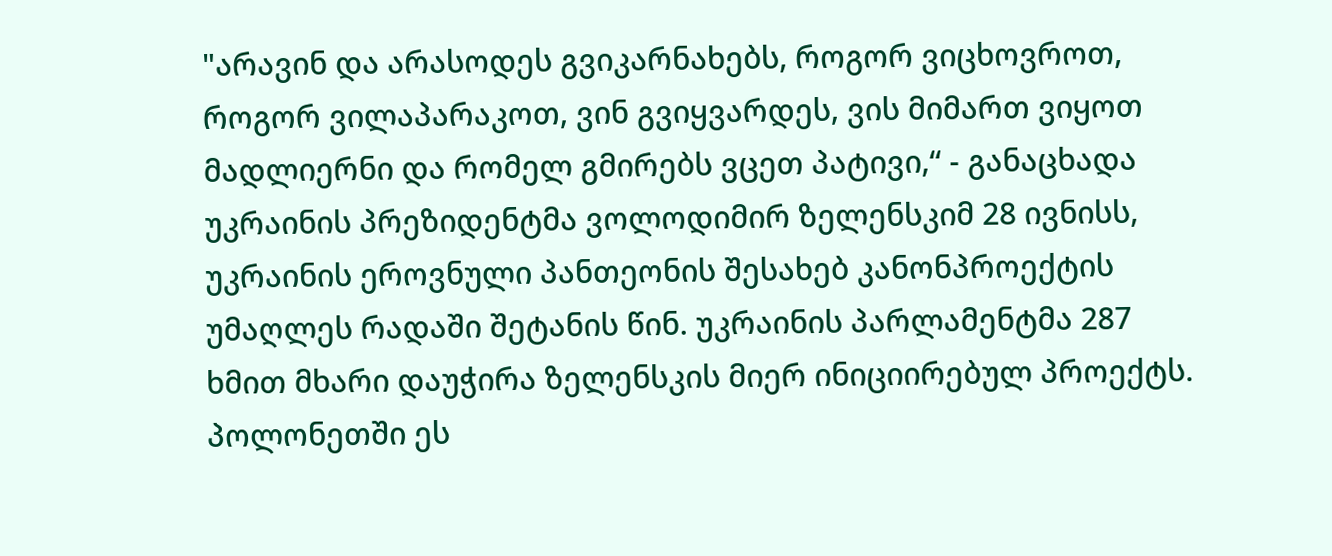"არავინ და არასოდეს გვიკარნახებს, როგორ ვიცხოვროთ, როგორ ვილაპარაკოთ, ვინ გვიყვარდეს, ვის მიმართ ვიყოთ მადლიერნი და რომელ გმირებს ვცეთ პატივი,“ - განაცხადა უკრაინის პრეზიდენტმა ვოლოდიმირ ზელენსკიმ 28 ივნისს, უკრაინის ეროვნული პანთეონის შესახებ კანონპროექტის უმაღლეს რადაში შეტანის წინ. უკრაინის პარლამენტმა 287 ხმით მხარი დაუჭირა ზელენსკის მიერ ინიციირებულ პროექტს.
პოლონეთში ეს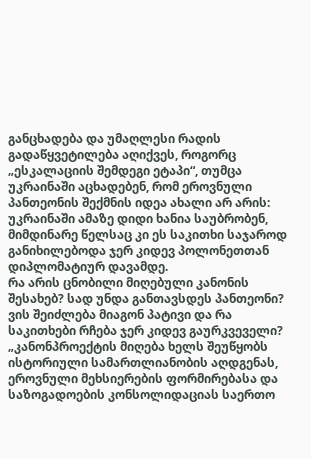განცხადება და უმაღლესი რადის გადაწყვეტილება აღიქვეს, როგორც „ესკალაციის შემდეგი ეტაპი“, თუმცა უკრაინაში აცხადებენ, რომ ეროვნული პანთეონის შექმნის იდეა ახალი არ არის: უკრაინაში ამაზე დიდი ხანია საუბრობენ, მიმდინარე წელსაც კი ეს საკითხი საჯაროდ განიხილებოდა ჯერ კიდევ პოლონეთთან დიპლომატიურ დავამდე.
რა არის ცნობილი მიღებული კანონის შესახებ? სად უნდა განთავსდეს პანთეონი? ვის შეიძლება მიაგონ პატივი და რა საკითხები რჩება ჯერ კიდევ გაურკვეველი?
„კანონპროექტის მიღება ხელს შეუწყობს ისტორიული სამართლიანობის აღდგენას, ეროვნული მეხსიერების ფორმირებასა და საზოგადოების კონსოლიდაციას საერთო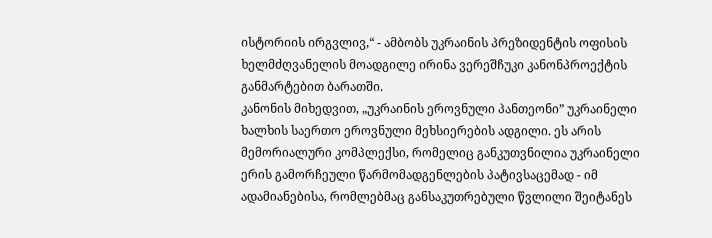ისტორიის ირგვლივ,“ - ამბობს უკრაინის პრეზიდენტის ოფისის ხელმძღვანელის მოადგილე ირინა ვერეშჩუკი კანონპროექტის განმარტებით ბარათში.
კანონის მიხედვით, „უკრაინის ეროვნული პანთეონი” უკრაინელი ხალხის საერთო ეროვნული მეხსიერების ადგილი. ეს არის მემორიალური კომპლექსი, რომელიც განკუთვნილია უკრაინელი ერის გამორჩეული წარმომადგენლების პატივსაცემად - იმ ადამიანებისა, რომლებმაც განსაკუთრებული წვლილი შეიტანეს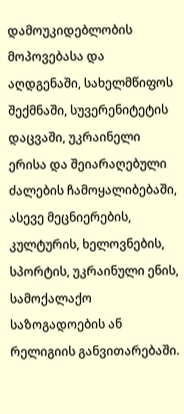დამოუკიდებლობის მოპოვებასა და აღდგენაში, სახელმწიფოს შექმნაში, სუვერენიტეტის დაცვაში, უკრაინელი ერისა და შეიარაღებული ძალების ჩამოყალიბებაში, ასევე მეცნიერების, კულტურის, ხელოვნების, სპორტის, უკრაინული ენის, სამოქალაქო საზოგადოების ან რელიგიის განვითარებაში.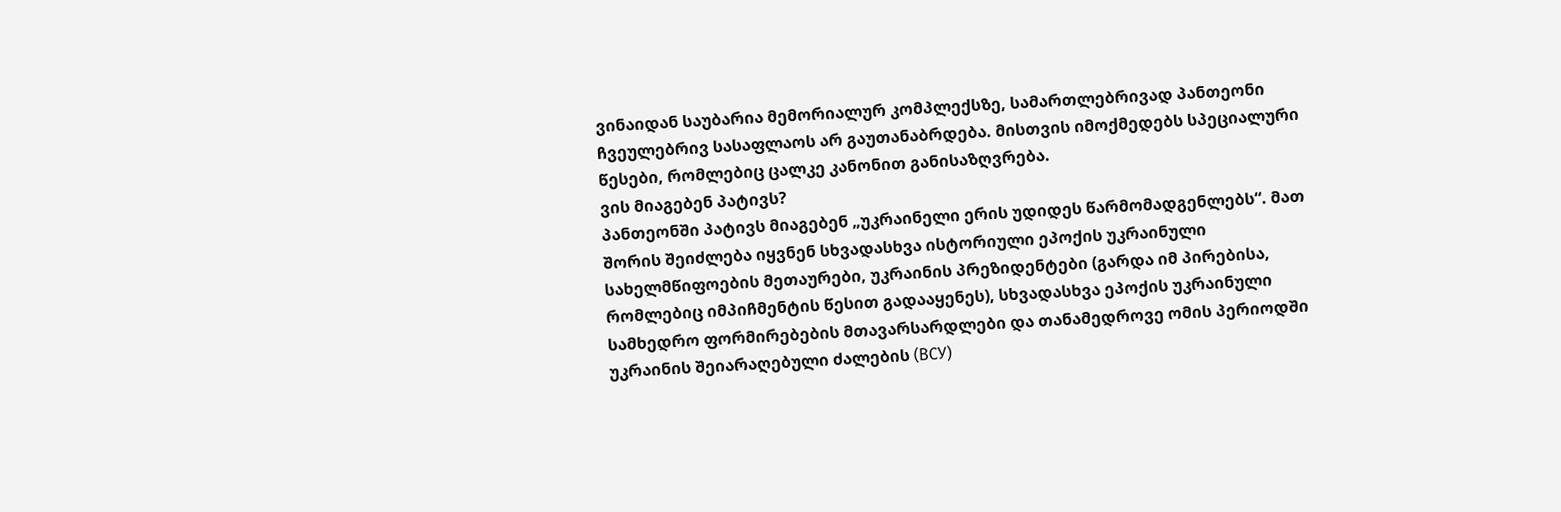ვინაიდან საუბარია მემორიალურ კომპლექსზე, სამართლებრივად პანთეონი ჩვეულებრივ სასაფლაოს არ გაუთანაბრდება. მისთვის იმოქმედებს სპეციალური წესები, რომლებიც ცალკე კანონით განისაზღვრება.
ვის მიაგებენ პატივს?
პანთეონში პატივს მიაგებენ „უკრაინელი ერის უდიდეს წარმომადგენლებს“. მათ შორის შეიძლება იყვნენ სხვადასხვა ისტორიული ეპოქის უკრაინული სახელმწიფოების მეთაურები, უკრაინის პრეზიდენტები (გარდა იმ პირებისა, რომლებიც იმპიჩმენტის წესით გადააყენეს), სხვადასხვა ეპოქის უკრაინული სამხედრო ფორმირებების მთავარსარდლები და თანამედროვე ომის პერიოდში უკრაინის შეიარაღებული ძალების (ВСУ)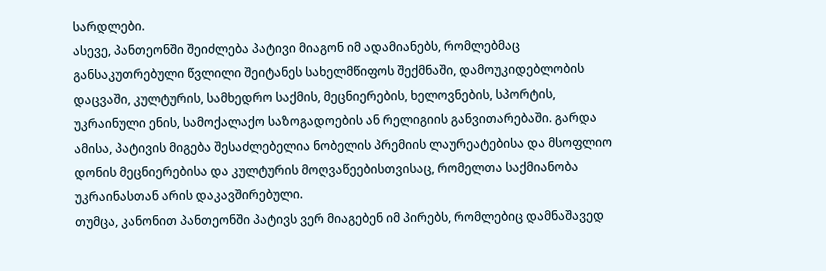სარდლები.
ასევე, პანთეონში შეიძლება პატივი მიაგონ იმ ადამიანებს, რომლებმაც განსაკუთრებული წვლილი შეიტანეს სახელმწიფოს შექმნაში, დამოუკიდებლობის დაცვაში, კულტურის, სამხედრო საქმის, მეცნიერების, ხელოვნების, სპორტის, უკრაინული ენის, სამოქალაქო საზოგადოების ან რელიგიის განვითარებაში. გარდა ამისა, პატივის მიგება შესაძლებელია ნობელის პრემიის ლაურეატებისა და მსოფლიო დონის მეცნიერებისა და კულტურის მოღვაწეებისთვისაც, რომელთა საქმიანობა უკრაინასთან არის დაკავშირებული.
თუმცა, კანონით პანთეონში პატივს ვერ მიაგებენ იმ პირებს, რომლებიც დამნაშავედ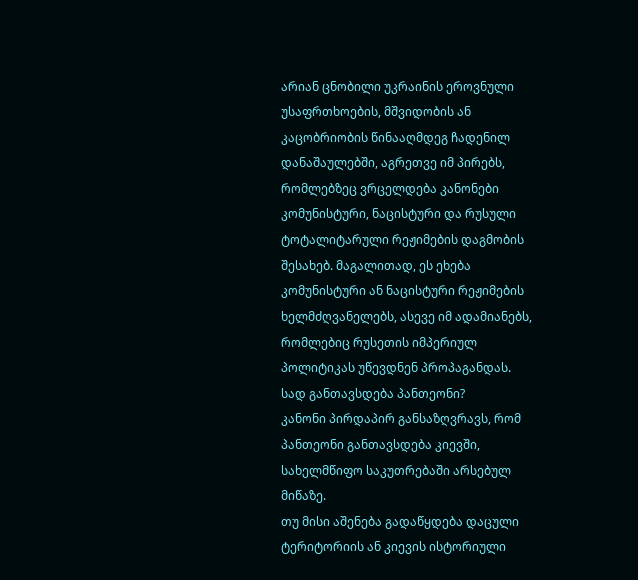არიან ცნობილი უკრაინის ეროვნული უსაფრთხოების, მშვიდობის ან კაცობრიობის წინააღმდეგ ჩადენილ დანაშაულებში, აგრეთვე იმ პირებს, რომლებზეც ვრცელდება კანონები კომუნისტური, ნაცისტური და რუსული ტოტალიტარული რეჟიმების დაგმობის შესახებ. მაგალითად, ეს ეხება კომუნისტური ან ნაცისტური რეჟიმების ხელმძღვანელებს, ასევე იმ ადამიანებს, რომლებიც რუსეთის იმპერიულ პოლიტიკას უწევდნენ პროპაგანდას.
სად განთავსდება პანთეონი?
კანონი პირდაპირ განსაზღვრავს, რომ პანთეონი განთავსდება კიევში, სახელმწიფო საკუთრებაში არსებულ მიწაზე.
თუ მისი აშენება გადაწყდება დაცული ტერიტორიის ან კიევის ისტორიული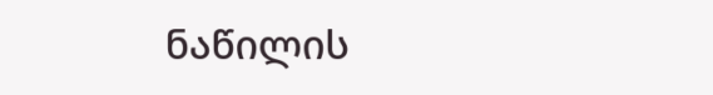ნაწილის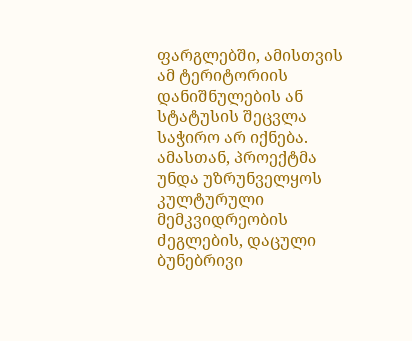ფარგლებში, ამისთვის ამ ტერიტორიის დანიშნულების ან სტატუსის შეცვლა საჭირო არ იქნება. ამასთან, პროექტმა უნდა უზრუნველყოს კულტურული მემკვიდრეობის ძეგლების, დაცული ბუნებრივი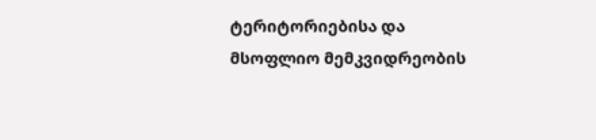ტერიტორიებისა და მსოფლიო მემკვიდრეობის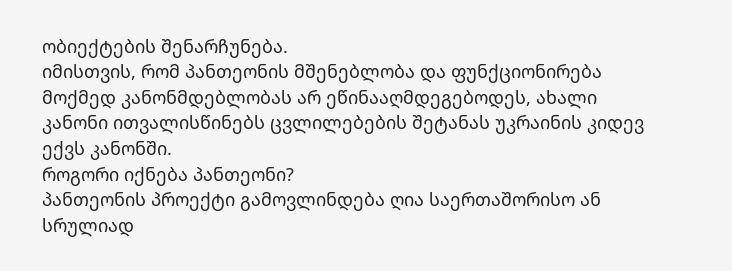ობიექტების შენარჩუნება.
იმისთვის, რომ პანთეონის მშენებლობა და ფუნქციონირება მოქმედ კანონმდებლობას არ ეწინააღმდეგებოდეს, ახალი კანონი ითვალისწინებს ცვლილებების შეტანას უკრაინის კიდევ ექვს კანონში.
როგორი იქნება პანთეონი?
პანთეონის პროექტი გამოვლინდება ღია საერთაშორისო ან სრულიად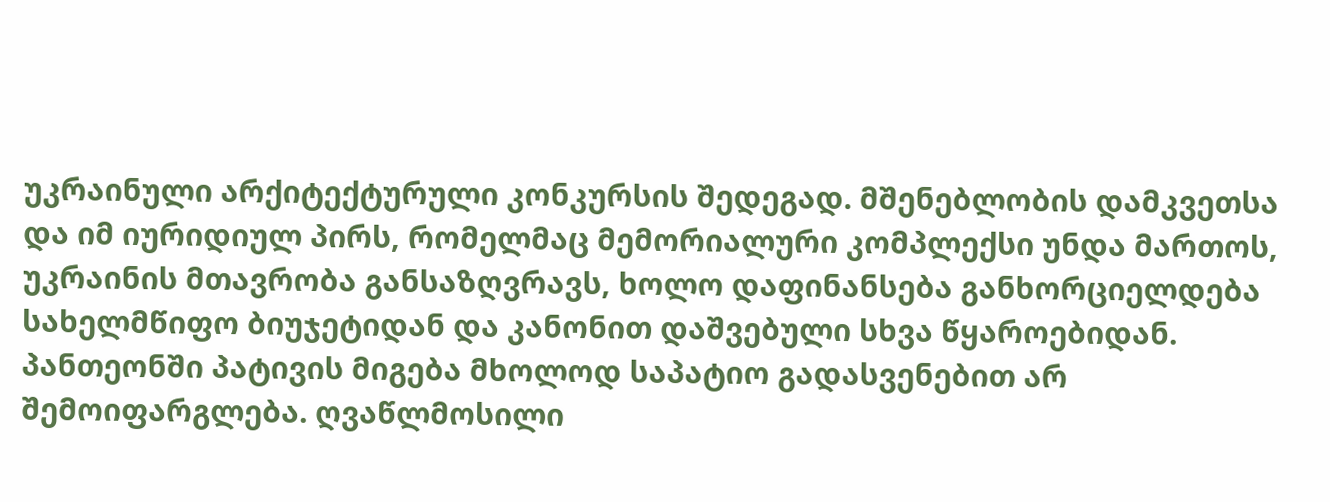უკრაინული არქიტექტურული კონკურსის შედეგად. მშენებლობის დამკვეთსა და იმ იურიდიულ პირს, რომელმაც მემორიალური კომპლექსი უნდა მართოს, უკრაინის მთავრობა განსაზღვრავს, ხოლო დაფინანსება განხორციელდება სახელმწიფო ბიუჯეტიდან და კანონით დაშვებული სხვა წყაროებიდან.
პანთეონში პატივის მიგება მხოლოდ საპატიო გადასვენებით არ შემოიფარგლება. ღვაწლმოსილი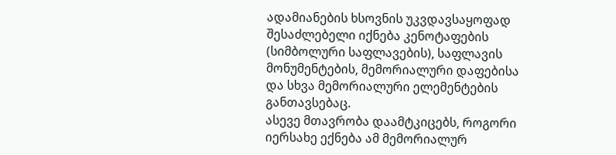ადამიანების ხსოვნის უკვდავსაყოფად შესაძლებელი იქნება კენოტაფების (სიმბოლური საფლავების), საფლავის მონუმენტების, მემორიალური დაფებისა და სხვა მემორიალური ელემენტების განთავსებაც.
ასევე მთავრობა დაამტკიცებს, როგორი იერსახე ექნება ამ მემორიალურ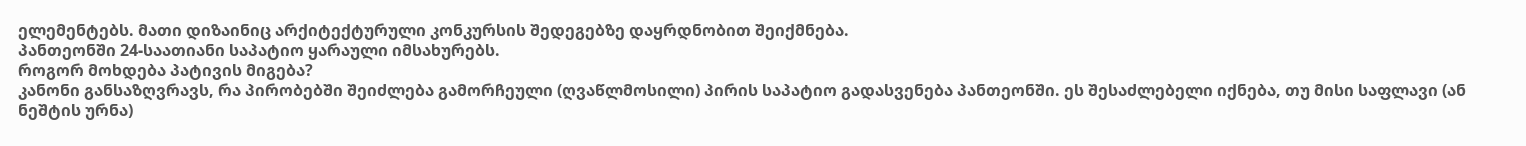ელემენტებს. მათი დიზაინიც არქიტექტურული კონკურსის შედეგებზე დაყრდნობით შეიქმნება.
პანთეონში 24-საათიანი საპატიო ყარაული იმსახურებს.
როგორ მოხდება პატივის მიგება?
კანონი განსაზღვრავს, რა პირობებში შეიძლება გამორჩეული (ღვაწლმოსილი) პირის საპატიო გადასვენება პანთეონში. ეს შესაძლებელი იქნება, თუ მისი საფლავი (ან ნეშტის ურნა)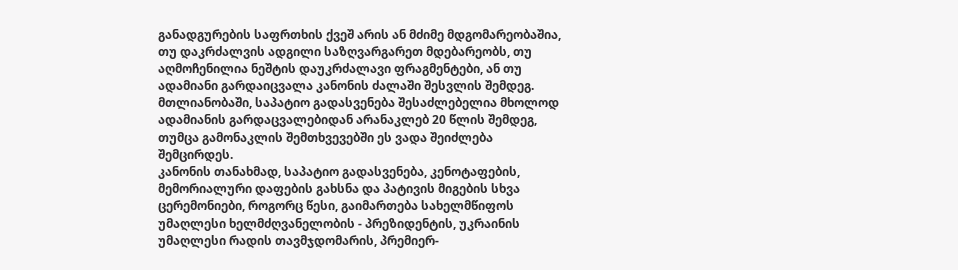განადგურების საფრთხის ქვეშ არის ან მძიმე მდგომარეობაშია, თუ დაკრძალვის ადგილი საზღვარგარეთ მდებარეობს, თუ აღმოჩენილია ნეშტის დაუკრძალავი ფრაგმენტები, ან თუ ადამიანი გარდაიცვალა კანონის ძალაში შესვლის შემდეგ.
მთლიანობაში, საპატიო გადასვენება შესაძლებელია მხოლოდ ადამიანის გარდაცვალებიდან არანაკლებ 20 წლის შემდეგ, თუმცა გამონაკლის შემთხვევებში ეს ვადა შეიძლება შემცირდეს.
კანონის თანახმად, საპატიო გადასვენება, კენოტაფების, მემორიალური დაფების გახსნა და პატივის მიგების სხვა ცერემონიები, როგორც წესი, გაიმართება სახელმწიფოს უმაღლესი ხელმძღვანელობის - პრეზიდენტის, უკრაინის უმაღლესი რადის თავმჯდომარის, პრემიერ-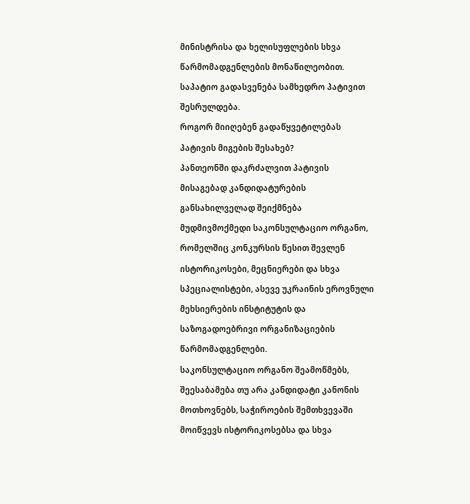მინისტრისა და ხელისუფლების სხვა წარმომადგენლების მონაწილეობით. საპატიო გადასვენება სამხედრო პატივით შესრულდება.
როგორ მიიღებენ გადაწყვეტილებას პატივის მიგების შესახებ?
პანთეონში დაკრძალვით პატივის მისაგებად კანდიდატურების განსახილველად შეიქმნება მუდმივმოქმედი საკონსულტაციო ორგანო, რომელშიც კონკურსის წესით შევლენ ისტორიკოსები, მეცნიერები და სხვა სპეციალისტები, ასევე უკრაინის ეროვნული მეხსიერების ინსტიტუტის და საზოგადოებრივი ორგანიზაციების წარმომადგენლები.
საკონსულტაციო ორგანო შეამოწმებს, შეესაბამება თუ არა კანდიდატი კანონის მოთხოვნებს, საჭიროების შემთხვევაში მოიწვევს ისტორიკოსებსა და სხვა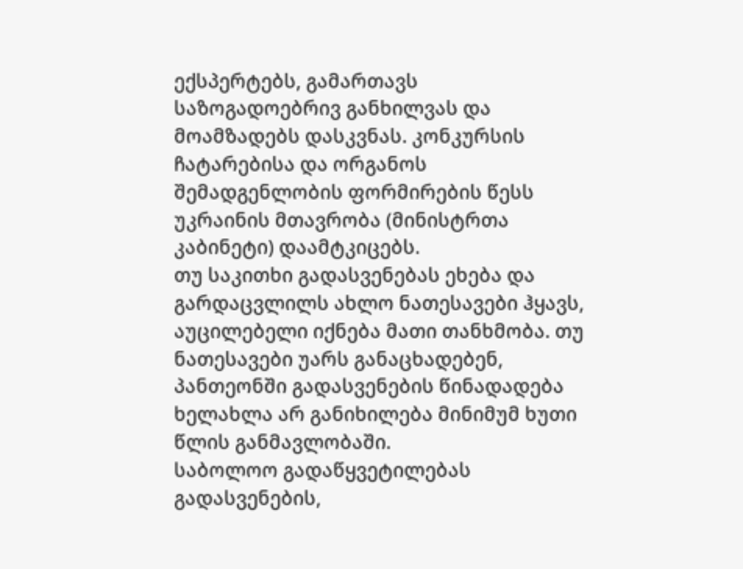ექსპერტებს, გამართავს საზოგადოებრივ განხილვას და მოამზადებს დასკვნას. კონკურსის ჩატარებისა და ორგანოს შემადგენლობის ფორმირების წესს უკრაინის მთავრობა (მინისტრთა კაბინეტი) დაამტკიცებს.
თუ საკითხი გადასვენებას ეხება და გარდაცვლილს ახლო ნათესავები ჰყავს, აუცილებელი იქნება მათი თანხმობა. თუ ნათესავები უარს განაცხადებენ, პანთეონში გადასვენების წინადადება ხელახლა არ განიხილება მინიმუმ ხუთი წლის განმავლობაში.
საბოლოო გადაწყვეტილებას გადასვენების,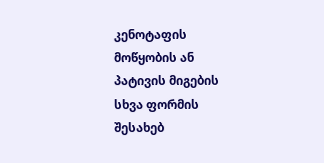კენოტაფის მოწყობის ან პატივის მიგების სხვა ფორმის შესახებ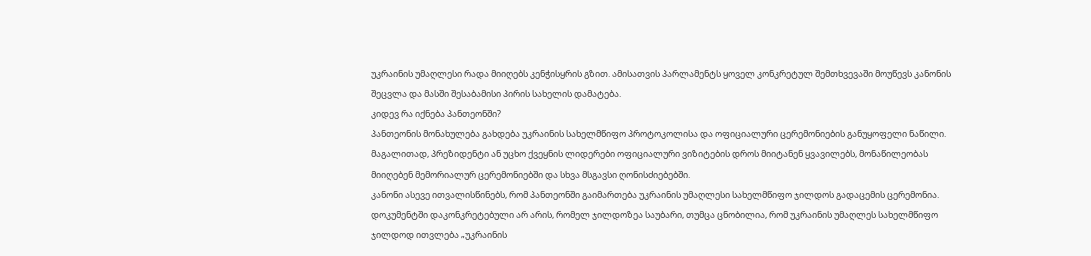უკრაინის უმაღლესი რადა მიიღებს კენჭისყრის გზით. ამისათვის პარლამენტს ყოველ კონკრეტულ შემთხვევაში მოუწევს კანონის შეცვლა და მასში შესაბამისი პირის სახელის დამატება.
კიდევ რა იქნება პანთეონში?
პანთეონის მონახულება გახდება უკრაინის სახელმწიფო პროტოკოლისა და ოფიციალური ცერემონიების განუყოფელი ნაწილი. მაგალითად, პრეზიდენტი ან უცხო ქვეყნის ლიდერები ოფიციალური ვიზიტების დროს მიიტანენ ყვავილებს, მონაწილეობას მიიღებენ მემორიალურ ცერემონიებში და სხვა მსგავსი ღონისძიებებში.
კანონი ასევე ითვალისწინებს, რომ პანთეონში გაიმართება უკრაინის უმაღლესი სახელმწიფო ჯილდოს გადაცემის ცერემონია. დოკუმენტში დაკონკრეტებული არ არის, რომელ ჯილდოზეა საუბარი, თუმცა ცნობილია, რომ უკრაინის უმაღლეს სახელმწიფო ჯილდოდ ითვლება „უკრაინის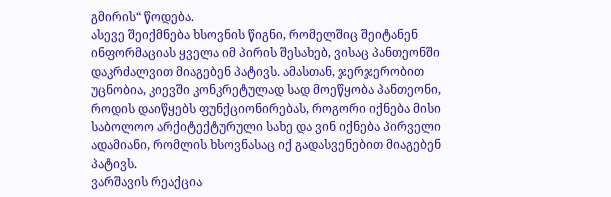გმირის“ წოდება.
ასევე შეიქმნება ხსოვნის წიგნი, რომელშიც შეიტანენ ინფორმაციას ყველა იმ პირის შესახებ, ვისაც პანთეონში დაკრძალვით მიაგებენ პატივს. ამასთან, ჯერჯერობით უცნობია, კიევში კონკრეტულად სად მოეწყობა პანთეონი, როდის დაიწყებს ფუნქციონირებას, როგორი იქნება მისი საბოლოო არქიტექტურული სახე და ვინ იქნება პირველი ადამიანი, რომლის ხსოვნასაც იქ გადასვენებით მიაგებენ პატივს.
ვარშავის რეაქცია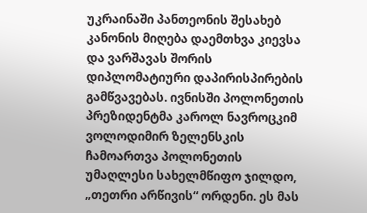უკრაინაში პანთეონის შესახებ კანონის მიღება დაემთხვა კიევსა და ვარშავას შორის დიპლომატიური დაპირისპირების გამწვავებას. ივნისში პოლონეთის პრეზიდენტმა კაროლ ნავროცკიმ ვოლოდიმირ ზელენსკის ჩამოართვა პოლონეთის უმაღლესი სახელმწიფო ჯილდო, „თეთრი არწივის“ ორდენი. ეს მას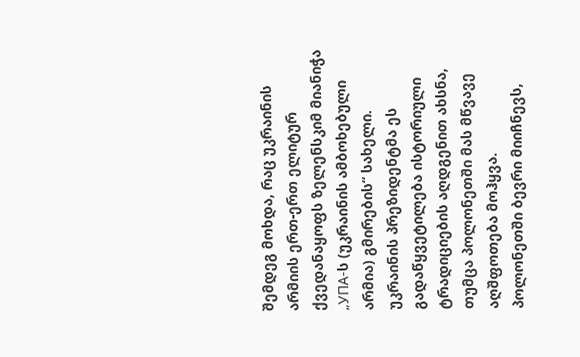შემდეგ მოხდა, რაც უკრაინის არმიის ერთ-ერთ ელიტურ ქვედანაყოფს ზელენსკიმ მიანიჭა „УПА-ს (უკრაინის ამბოხებული არმია) გმირების“ სახელი. უკრაინის პრეზიდენტმა ეს გადაწყვეტილება ისტორიული ტრადიციების აღდგენით ახსნა, თუმცა პოლონეთში მას მწვავე აღშფოთება მოჰყვა.
პოლონეთში ბევრი მიიჩნევს,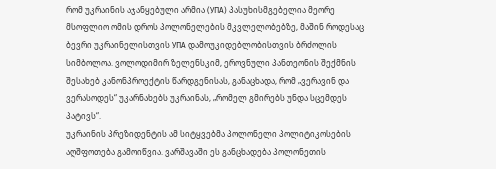რომ უკრაინის აჯანყებული არმია (УПА) პასუხისმგებელია მეორე მსოფლიო ომის დროს პოლონელების მკვლელობებზე, მაშინ როდესაც ბევრი უკრაინელისთვის УПА დამოუკიდებლობისთვის ბრძოლის სიმბოლოა. ვოლოდიმირ ზელენსკიმ, ეროვნული პანთეონის შექმნის შესახებ კანონპროექტის წარდგენისას, განაცხადა, რომ „ვერავინ და ვერასოდეს“ უკარნახებს უკრაინას, „რომელ გმირებს უნდა სცემდეს პატივს“.
უკრაინის პრეზიდენტის ამ სიტყვებმა პოლონელი პოლიტიკოსების აღშფოთება გამოიწვია. ვარშავაში ეს განცხადება პოლონეთის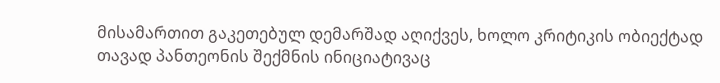მისამართით გაკეთებულ დემარშად აღიქვეს, ხოლო კრიტიკის ობიექტად თავად პანთეონის შექმნის ინიციატივაც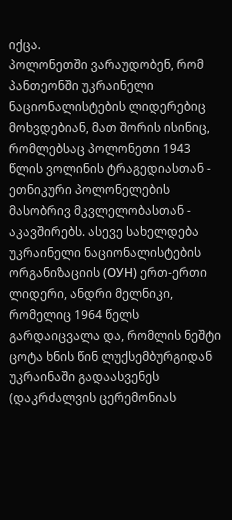იქცა.
პოლონეთში ვარაუდობენ, რომ პანთეონში უკრაინელი ნაციონალისტების ლიდერებიც მოხვდებიან, მათ შორის ისინიც, რომლებსაც პოლონეთი 1943 წლის ვოლინის ტრაგედიასთან - ეთნიკური პოლონელების მასობრივ მკვლელობასთან - აკავშირებს. ასევე სახელდება უკრაინელი ნაციონალისტების ორგანიზაციის (ОУН) ერთ-ერთი ლიდერი, ანდრი მელნიკი, რომელიც 1964 წელს გარდაიცვალა და, რომლის ნეშტი ცოტა ხნის წინ ლუქსემბურგიდან უკრაინაში გადაასვენეს (დაკრძალვის ცერემონიას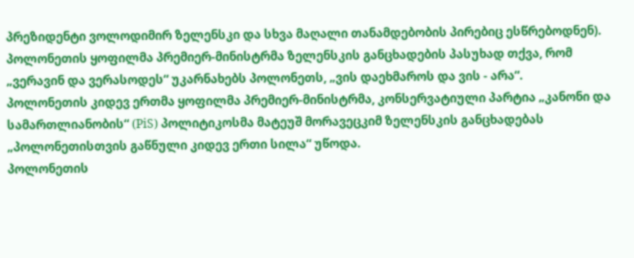პრეზიდენტი ვოლოდიმირ ზელენსკი და სხვა მაღალი თანამდებობის პირებიც ესწრებოდნენ).
პოლონეთის ყოფილმა პრემიერ-მინისტრმა ზელენსკის განცხადების პასუხად თქვა, რომ „ვერავინ და ვერასოდეს“ უკარნახებს პოლონეთს, „ვის დაეხმაროს და ვის - არა“.
პოლონეთის კიდევ ერთმა ყოფილმა პრემიერ-მინისტრმა, კონსერვატიული პარტია „კანონი და სამართლიანობის“ (PiS) პოლიტიკოსმა მატეუშ მორავეცკიმ ზელენსკის განცხადებას „პოლონეთისთვის გაწნული კიდევ ერთი სილა“ უწოდა.
პოლონეთის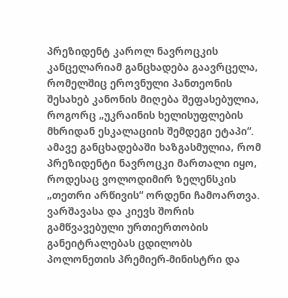პრეზიდენტ კაროლ ნავროცკის კანცელარიამ განცხადება გაავრცელა, რომელშიც ეროვნული პანთეონის შესახებ კანონის მიღება შეფასებულია, როგორც „უკრაინის ხელისუფლების მხრიდან ესკალაციის შემდეგი ეტაპი“. ამავე განცხადებაში ხაზგასმულია, რომ პრეზიდენტი ნავროცკი მართალი იყო, როდესაც ვოლოდიმირ ზელენსკის „თეთრი არწივის“ ორდენი ჩამოართვა.
ვარშავასა და კიევს შორის გამწვავებული ურთიერთობის განეიტრალებას ცდილობს პოლონეთის პრემიერ-მინისტრი და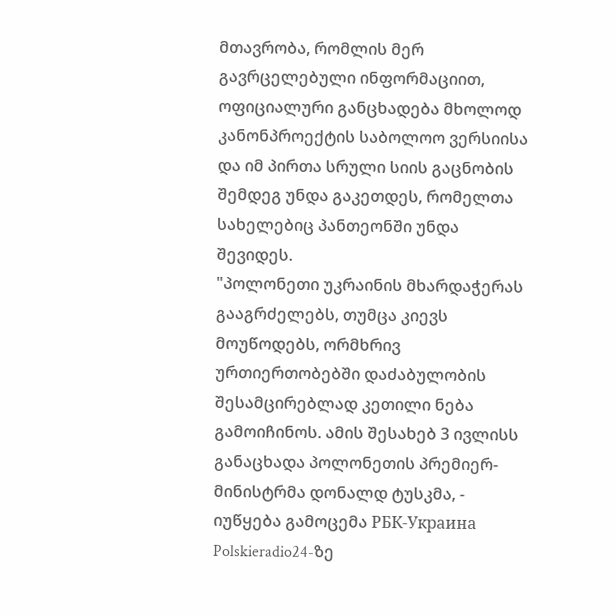მთავრობა, რომლის მერ გავრცელებული ინფორმაციით, ოფიციალური განცხადება მხოლოდ კანონპროექტის საბოლოო ვერსიისა და იმ პირთა სრული სიის გაცნობის შემდეგ უნდა გაკეთდეს, რომელთა სახელებიც პანთეონში უნდა შევიდეს.
"პოლონეთი უკრაინის მხარდაჭერას გააგრძელებს, თუმცა კიევს მოუწოდებს, ორმხრივ ურთიერთობებში დაძაბულობის შესამცირებლად კეთილი ნება გამოიჩინოს. ამის შესახებ 3 ივლისს განაცხადა პოლონეთის პრემიერ-მინისტრმა დონალდ ტუსკმა, - იუწყება გამოცემა РБК-Украина Polskieradio24-ზე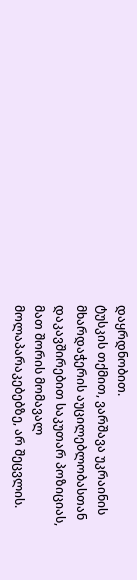დაყრდნობით.
ტუსკის თქმით, ვარშავა უკრაინის მხარდაჭერის აუცილებლობასთან დაკავშირებით საკუთარ პოზიციას, მათ შორის მომავალ მოლაპარაკებებზე, არ შეცვლის.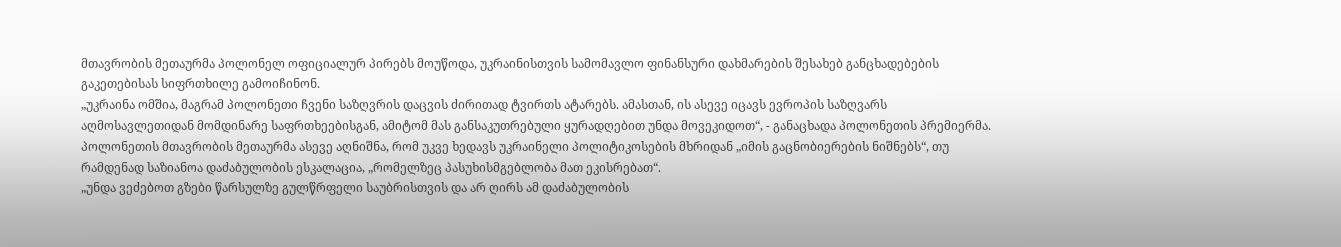მთავრობის მეთაურმა პოლონელ ოფიციალურ პირებს მოუწოდა, უკრაინისთვის სამომავლო ფინანსური დახმარების შესახებ განცხადებების გაკეთებისას სიფრთხილე გამოიჩინონ.
„უკრაინა ომშია, მაგრამ პოლონეთი ჩვენი საზღვრის დაცვის ძირითად ტვირთს ატარებს. ამასთან, ის ასევე იცავს ევროპის საზღვარს აღმოსავლეთიდან მომდინარე საფრთხეებისგან, ამიტომ მას განსაკუთრებული ყურადღებით უნდა მოვეკიდოთ“, - განაცხადა პოლონეთის პრემიერმა.
პოლონეთის მთავრობის მეთაურმა ასევე აღნიშნა, რომ უკვე ხედავს უკრაინელი პოლიტიკოსების მხრიდან „იმის გაცნობიერების ნიშნებს“, თუ რამდენად საზიანოა დაძაბულობის ესკალაცია, „რომელზეც პასუხისმგებლობა მათ ეკისრებათ“.
„უნდა ვეძებოთ გზები წარსულზე გულწრფელი საუბრისთვის და არ ღირს ამ დაძაბულობის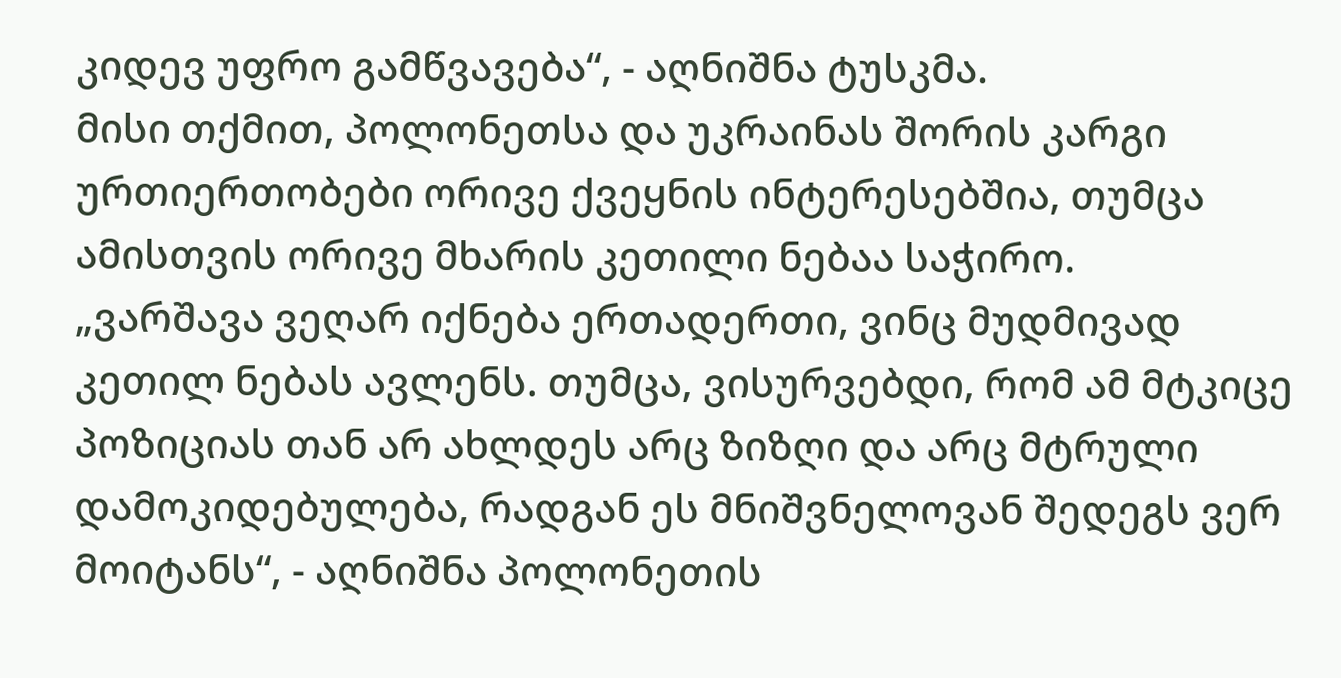კიდევ უფრო გამწვავება“, - აღნიშნა ტუსკმა.
მისი თქმით, პოლონეთსა და უკრაინას შორის კარგი ურთიერთობები ორივე ქვეყნის ინტერესებშია, თუმცა ამისთვის ორივე მხარის კეთილი ნებაა საჭირო.
„ვარშავა ვეღარ იქნება ერთადერთი, ვინც მუდმივად კეთილ ნებას ავლენს. თუმცა, ვისურვებდი, რომ ამ მტკიცე პოზიციას თან არ ახლდეს არც ზიზღი და არც მტრული დამოკიდებულება, რადგან ეს მნიშვნელოვან შედეგს ვერ მოიტანს“, - აღნიშნა პოლონეთის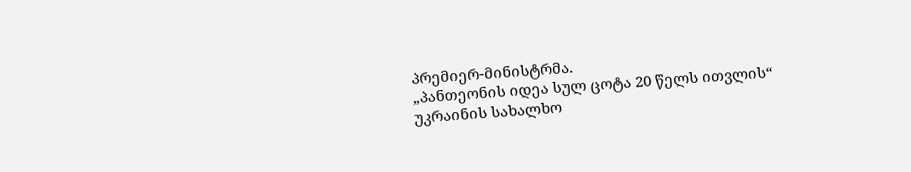პრემიერ-მინისტრმა.
„პანთეონის იდეა სულ ცოტა 20 წელს ითვლის“
უკრაინის სახალხო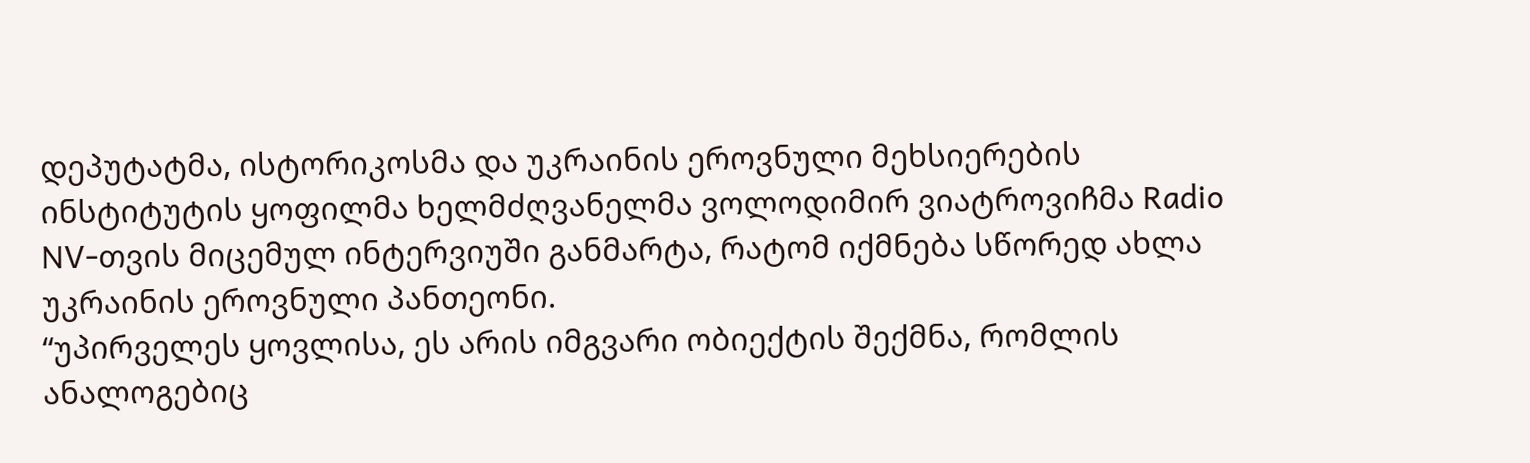დეპუტატმა, ისტორიკოსმა და უკრაინის ეროვნული მეხსიერების ინსტიტუტის ყოფილმა ხელმძღვანელმა ვოლოდიმირ ვიატროვიჩმა Radio NV-თვის მიცემულ ინტერვიუში განმარტა, რატომ იქმნება სწორედ ახლა უკრაინის ეროვნული პანთეონი.
“უპირველეს ყოვლისა, ეს არის იმგვარი ობიექტის შექმნა, რომლის ანალოგებიც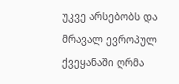უკვე არსებობს და მრავალ ევროპულ ქვეყანაში ღრმა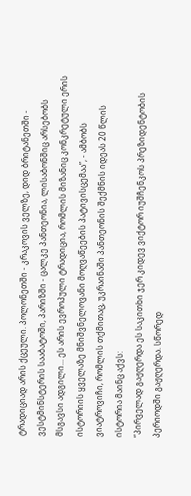ტრადიციად არის ქცეული. პოლონეთში - კრაკოვის ველზე, დიდ ბრიტანეთში - ვესტმინსტერის სააბატოში, პარიზში - ცალკე პანთეონია, ლისაბონშიც არსებობს მსგავსი ადგილი... ეს არის ევროპული ტრადიცია, რომლის მიზანიც კონკრეტული ერის ისტორიის ყველაზე მნიშვნელოვანი მოღვაწეების პატივისცემაა”, - ამბობს ვიატროვიჩი, რომლის თქმითაც, უკრაინაში პანთეონის შექმნის იდეას 20 წლის ისტორია მაინც აქვს:
“პირველად გაჟღერდა ეს საკითხი ჯერ კიდევ ვიქტორ იუშჩენკოს პრეზიდენტობის პერიოდში გაჟღერდა. სწორედ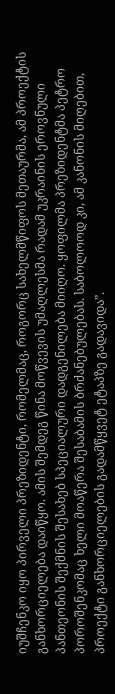იუშჩენკო იყო პირველი პრეზიდენტი, რომელმაც, როგორც სახელმწიფოს მეთაურმა, ამ პროექტის განხორციელება დაიწყო. ამის შემდეგ წინა მოწვევის უმაღლესმა რადამ უკრაინის ეროვნული პანთეონის შექმნის შესახებ სპეციალური დადგენილება მიიღო. ყოფილმა პრეზიდენტმა პეტრო პოროშენკომაც ხელი მოაწერა შესაბამის ბრძანებულებას. საბოლოოდ კი, ამ კანონის მიღებით, პროექტი განხორციელების გადამწყვეტ ეტაპზე გადავიდა”.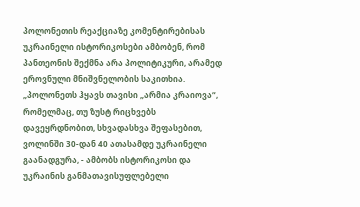პოლონეთის რეაქციაზე კომენტირებისას უკრაინელი ისტორიკოსები ამბობენ, რომ პანთეონის შექმნა არა პოლიტიკური, არამედ ეროვნული მნიშვნელობის საკითხია.
„პოლონეთს ჰყავს თავისი „არმია კრაიოვა“, რომელმაც, თუ ზუსტ რიცხვებს დავეყრდნობით, სხვადასხვა შეფასებით, ვოლინში 30-დან 40 ათასამდე უკრაინელი გაანადგურა, - ამბობს ისტორიკოსი და უკრაინის განმათავისუფლებელი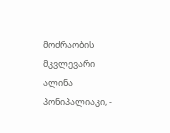მოძრაობის მკვლევარი ალინა პონიპალიაკი, -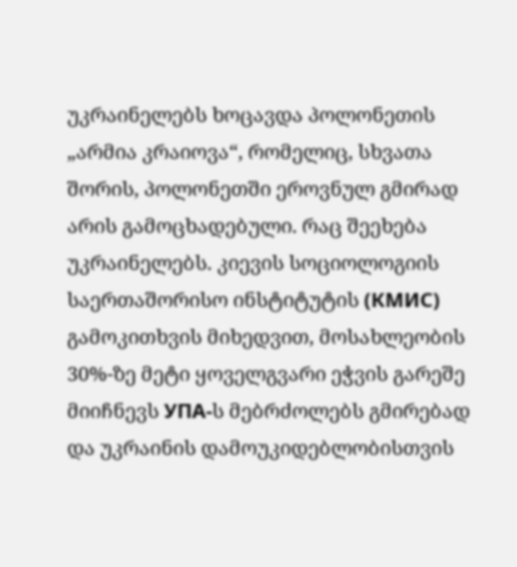უკრაინელებს ხოცავდა პოლონეთის „არმია კრაიოვა“, რომელიც, სხვათა შორის, პოლონეთში ეროვნულ გმირად არის გამოცხადებული. რაც შეეხება უკრაინელებს. კიევის სოციოლოგიის საერთაშორისო ინსტიტუტის (КМИС) გამოკითხვის მიხედვით, მოსახლეობის 30%-ზე მეტი ყოველგვარი ეჭვის გარეშე მიიჩნევს УПА-ს მებრძოლებს გმირებად და უკრაინის დამოუკიდებლობისთვის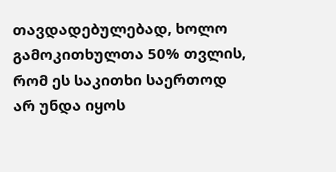თავდადებულებად, ხოლო გამოკითხულთა 50% თვლის, რომ ეს საკითხი საერთოდ არ უნდა იყოს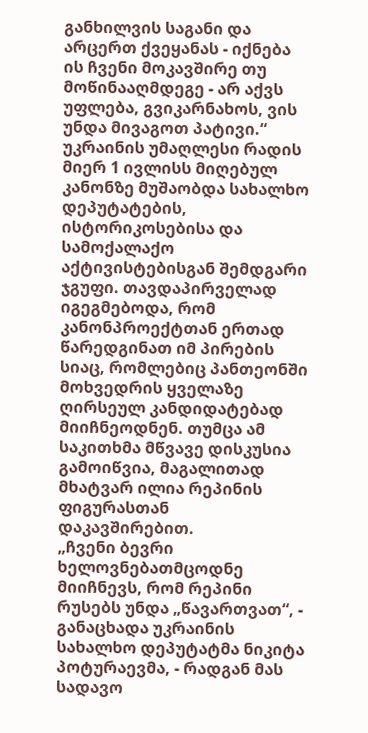განხილვის საგანი და არცერთ ქვეყანას - იქნება ის ჩვენი მოკავშირე თუ მოწინააღმდეგე - არ აქვს უფლება, გვიკარნახოს, ვის უნდა მივაგოთ პატივი.“
უკრაინის უმაღლესი რადის მიერ 1 ივლისს მიღებულ კანონზე მუშაობდა სახალხო დეპუტატების, ისტორიკოსებისა და სამოქალაქო აქტივისტებისგან შემდგარი ჯგუფი. თავდაპირველად იგეგმებოდა, რომ კანონპროექტთან ერთად წარედგინათ იმ პირების სიაც, რომლებიც პანთეონში მოხვედრის ყველაზე ღირსეულ კანდიდატებად მიიჩნეოდნენ. თუმცა ამ საკითხმა მწვავე დისკუსია გამოიწვია, მაგალითად მხატვარ ილია რეპინის ფიგურასთან დაკავშირებით.
„ჩვენი ბევრი ხელოვნებათმცოდნე მიიჩნევს, რომ რეპინი რუსებს უნდა „წავართვათ“, - განაცხადა უკრაინის სახალხო დეპუტატმა ნიკიტა პოტურაევმა, - რადგან მას სადავო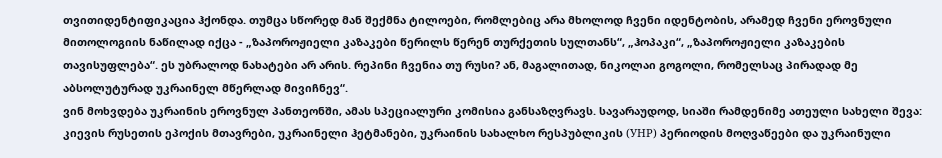თვითიდენტიფიკაცია ჰქონდა. თუმცა სწორედ მან შექმნა ტილოები, რომლებიც არა მხოლოდ ჩვენი იდენტობის, არამედ ჩვენი ეროვნული მითოლოგიის ნაწილად იქცა - „ზაპოროჟიელი კაზაკები წერილს წერენ თურქეთის სულთანს“, „ჰოპაკი“, „ზაპოროჟიელი კაზაკების თავისუფლება“. ეს უბრალოდ ნახატები არ არის. რეპინი ჩვენია თუ რუსი? ან, მაგალითად, ნიკოლაი გოგოლი, რომელსაც პირადად მე აბსოლუტურად უკრაინელ მწერლად მივიჩნევ“.
ვინ მოხვდება უკრაინის ეროვნულ პანთეონში, ამას სპეციალური კომისია განსაზღვრავს. სავარაუდოდ, სიაში რამდენიმე ათეული სახელი შევა: კიევის რუსეთის ეპოქის მთავრები, უკრაინელი ჰეტმანები, უკრაინის სახალხო რესპუბლიკის (УНР) პერიოდის მოღვაწეები და უკრაინული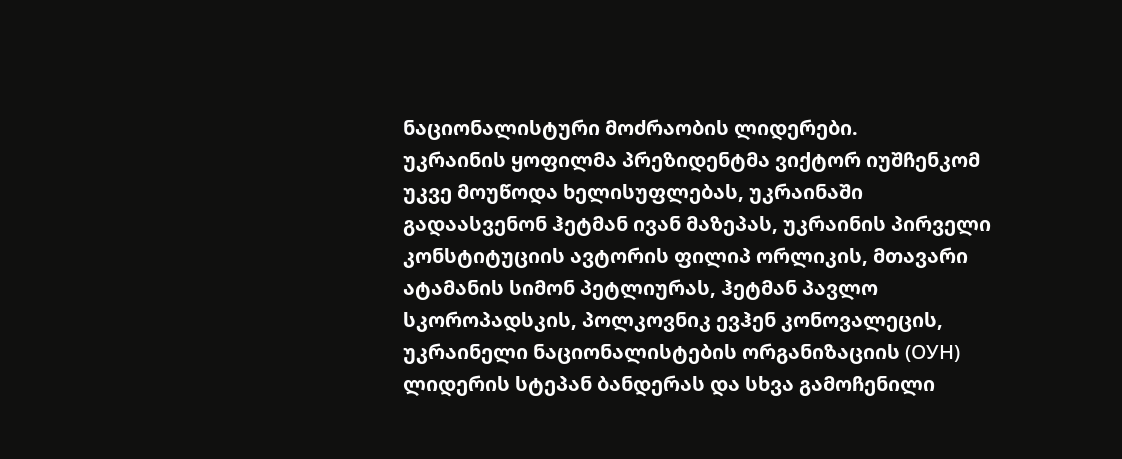ნაციონალისტური მოძრაობის ლიდერები.
უკრაინის ყოფილმა პრეზიდენტმა ვიქტორ იუშჩენკომ უკვე მოუწოდა ხელისუფლებას, უკრაინაში გადაასვენონ ჰეტმან ივან მაზეპას, უკრაინის პირველი კონსტიტუციის ავტორის ფილიპ ორლიკის, მთავარი ატამანის სიმონ პეტლიურას, ჰეტმან პავლო სკოროპადსკის, პოლკოვნიკ ევჰენ კონოვალეცის, უკრაინელი ნაციონალისტების ორგანიზაციის (ОУН) ლიდერის სტეპან ბანდერას და სხვა გამოჩენილი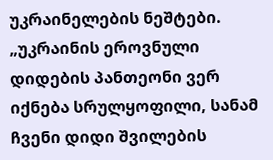უკრაინელების ნეშტები.
„უკრაინის ეროვნული დიდების პანთეონი ვერ იქნება სრულყოფილი, სანამ ჩვენი დიდი შვილების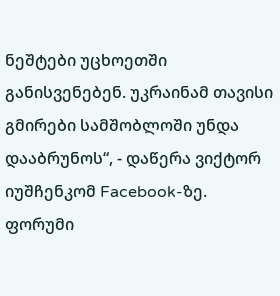ნეშტები უცხოეთში განისვენებენ. უკრაინამ თავისი გმირები სამშობლოში უნდა დააბრუნოს“, - დაწერა ვიქტორ იუშჩენკომ Facebook-ზე.
ფორუმი